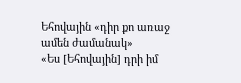Եհովային «դիր քո առաջ ամեն ժամանակ»
«Ես [Եհովային] դրի իմ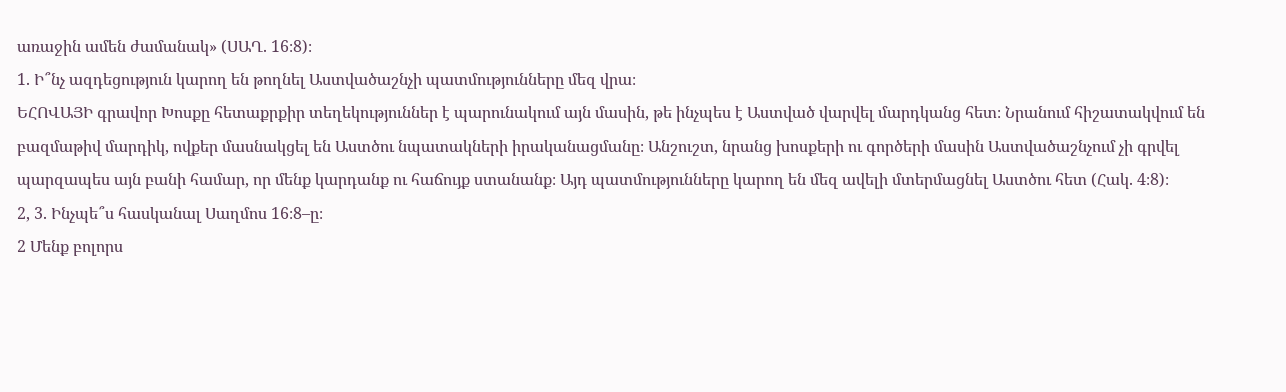առաջին ամեն ժամանակ» (ՍԱՂ. 16։8)։
1. Ի՞նչ ազդեցություն կարող են թողնել Աստվածաշնչի պատմությունները մեզ վրա։
ԵՀՈՎԱՅԻ գրավոր Խոսքը հետաքրքիր տեղեկություններ է պարունակում այն մասին, թե ինչպես է Աստված վարվել մարդկանց հետ։ Նրանում հիշատակվում են բազմաթիվ մարդիկ, ովքեր մասնակցել են Աստծու նպատակների իրականացմանը։ Անշուշտ, նրանց խոսքերի ու գործերի մասին Աստվածաշնչում չի գրվել պարզապես այն բանի համար, որ մենք կարդանք ու հաճույք ստանանք։ Այդ պատմությունները կարող են մեզ ավելի մտերմացնել Աստծու հետ (Հակ. 4։8)։
2, 3. Ինչպե՞ս հասկանալ Սաղմոս 16։8–ը։
2 Մենք բոլորս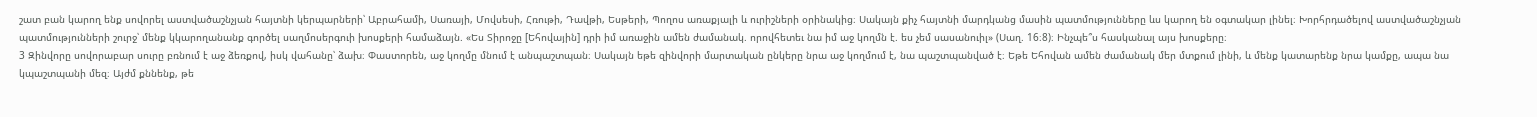շատ բան կարող ենք սովորել աստվածաշնչյան հայտնի կերպարների՝ Աբրահամի, Սառայի, Մովսեսի, Հռութի, Դավթի, Եսթերի, Պողոս առաքյալի և ուրիշների օրինակից։ Սակայն քիչ հայտնի մարդկանց մասին պատմությունները ևս կարող են օգտակար լինել։ Խորհրդածելով աստվածաշնչյան պատմությունների շուրջ՝ մենք կկարողանանք գործել սաղմոսերգուի խոսքերի համաձայն. «Ես Տիրոջը [Եհովային] դրի իմ առաջին ամեն ժամանակ. որովհետեւ նա իմ աջ կողմն է. ես չեմ սասանուիլ» (Սաղ. 16։8)։ Ինչպե՞ս հասկանալ այս խոսքերը։
3 Զինվորը սովորաբար սուրը բռնում է աջ ձեռքով, իսկ վահանը՝ ձախ։ Փաստորեն, աջ կողմը մնում է անպաշտպան։ Սակայն եթե զինվորի մարտական ընկերը նրա աջ կողմում է, նա պաշտպանված է։ Եթե Եհովան ամեն ժամանակ մեր մտքում լինի, և մենք կատարենք նրա կամքը, ապա նա կպաշտպանի մեզ։ Այժմ քննենք, թե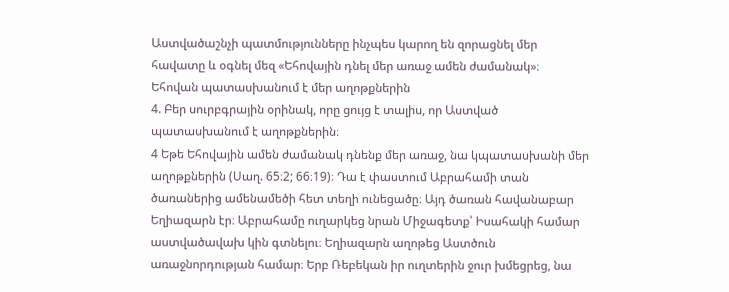Աստվածաշնչի պատմությունները ինչպես կարող են զորացնել մեր հավատը և օգնել մեզ «Եհովային դնել մեր առաջ ամեն ժամանակ»։
Եհովան պատասխանում է մեր աղոթքներին
4. Բեր սուրբգրային օրինակ, որը ցույց է տալիս, որ Աստված պատասխանում է աղոթքներին։
4 Եթե Եհովային ամեն ժամանակ դնենք մեր առաջ, նա կպատասխանի մեր աղոթքներին (Սաղ. 65։2; 66։19)։ Դա է փաստում Աբրահամի տան ծառաներից ամենամեծի հետ տեղի ունեցածը։ Այդ ծառան հավանաբար Եղիազարն էր։ Աբրահամը ուղարկեց նրան Միջագետք՝ Իսահակի համար աստվածավախ կին գտնելու։ Եղիազարն աղոթեց Աստծուն առաջնորդության համար։ Երբ Ռեբեկան իր ուղտերին ջուր խմեցրեց, նա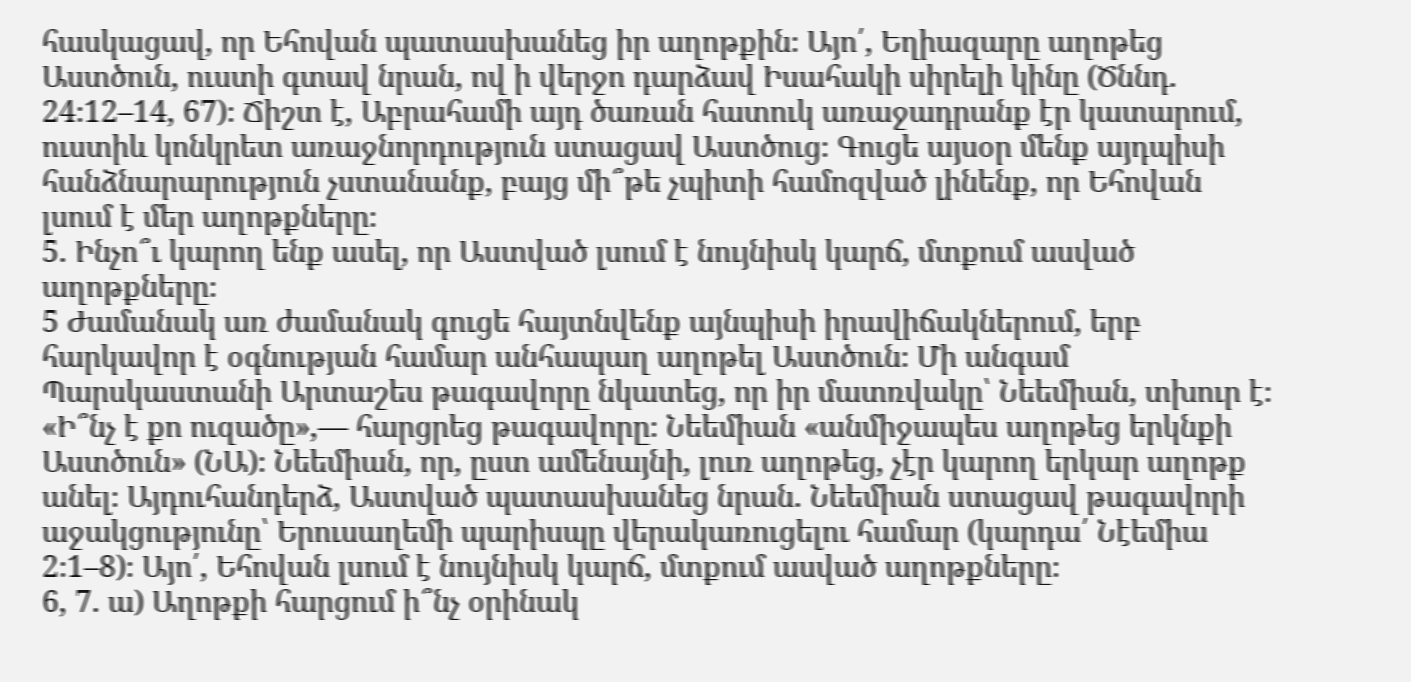հասկացավ, որ Եհովան պատասխանեց իր աղոթքին։ Այո՛, Եղիազարը աղոթեց Աստծուն, ուստի գտավ նրան, ով ի վերջո դարձավ Իսահակի սիրելի կինը (Ծննդ. 24։12–14, 67)։ Ճիշտ է, Աբրահամի այդ ծառան հատուկ առաջադրանք էր կատարում, ուստիև կոնկրետ առաջնորդություն ստացավ Աստծուց։ Գուցե այսօր մենք այդպիսի հանձնարարություն չստանանք, բայց մի՞թե չպիտի համոզված լինենք, որ Եհովան լսում է մեր աղոթքները։
5. Ինչո՞ւ կարող ենք ասել, որ Աստված լսում է նույնիսկ կարճ, մտքում ասված աղոթքները։
5 Ժամանակ առ ժամանակ գուցե հայտնվենք այնպիսի իրավիճակներում, երբ հարկավոր է օգնության համար անհապաղ աղոթել Աստծուն։ Մի անգամ Պարսկաստանի Արտաշես թագավորը նկատեց, որ իր մատռվակը՝ Նեեմիան, տխուր է։ «Ի՞նչ է քո ուզածը»,— հարցրեց թագավորը։ Նեեմիան «անմիջապես աղոթեց երկնքի Աստծուն» (ՆԱ)։ Նեեմիան, որ, ըստ ամենայնի, լուռ աղոթեց, չէր կարող երկար աղոթք անել։ Այդուհանդերձ, Աստված պատասխանեց նրան. Նեեմիան ստացավ թագավորի աջակցությունը՝ Երուսաղեմի պարիսպը վերակառուցելու համար (կարդա՛ Նէեմիա 2։1–8)։ Այո՛, Եհովան լսում է նույնիսկ կարճ, մտքում ասված աղոթքները։
6, 7. ա) Աղոթքի հարցում ի՞նչ օրինակ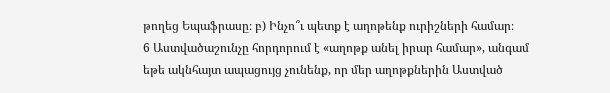թողեց Եպաֆրասը։ բ) Ինչո՞ւ պետք է աղոթենք ուրիշների համար։
6 Աստվածաշունչը հորդորում է «աղոթք անել իրար համար», անգամ եթե ակնհայտ ապացույց չունենք, որ մեր աղոթքներին Աստված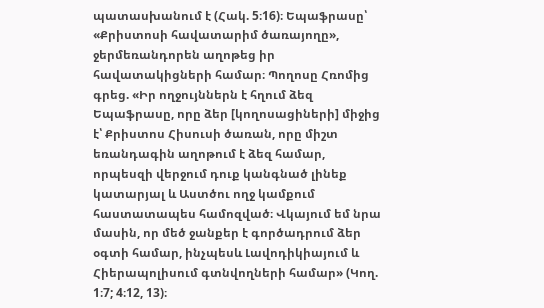պատասխանում է (Հակ. 5։16)։ Եպաֆրասը՝ «Քրիստոսի հավատարիմ ծառայողը», ջերմեռանդորեն աղոթեց իր հավատակիցների համար։ Պողոսը Հռոմից գրեց. «Իր ողջույններն է հղում ձեզ Եպաֆրասը, որը ձեր [կողոսացիների] միջից է՝ Քրիստոս Հիսուսի ծառան, որը միշտ եռանդագին աղոթում է ձեզ համար, որպեսզի վերջում դուք կանգնած լինեք կատարյալ և Աստծու ողջ կամքում հաստատապես համոզված։ Վկայում եմ նրա մասին, որ մեծ ջանքեր է գործադրում ձեր օգտի համար, ինչպեսև Լավոդիկիայում և Հիերապոլիսում գտնվողների համար» (Կող. 1։7; 4։12, 13)։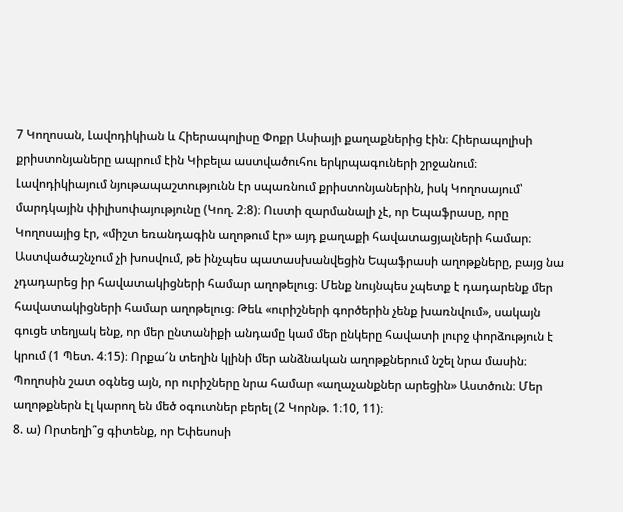7 Կողոսան, Լավոդիկիան և Հիերապոլիսը Փոքր Ասիայի քաղաքներից էին։ Հիերապոլիսի քրիստոնյաները ապրում էին Կիբելա աստվածուհու երկրպագուների շրջանում։ Լավոդիկիայում նյութապաշտությունն էր սպառնում քրիստոնյաներին, իսկ Կողոսայում՝ մարդկային փիլիսոփայությունը (Կող. 2։8)։ Ուստի զարմանալի չէ, որ Եպաֆրասը, որը Կողոսայից էր, «միշտ եռանդագին աղոթում էր» այդ քաղաքի հավատացյալների համար։ Աստվածաշնչում չի խոսվում, թե ինչպես պատասխանվեցին Եպաֆրասի աղոթքները, բայց նա չդադարեց իր հավատակիցների համար աղոթելուց։ Մենք նույնպես չպետք է դադարենք մեր հավատակիցների համար աղոթելուց։ Թեև «ուրիշների գործերին չենք խառնվում», սակայն գուցե տեղյակ ենք, որ մեր ընտանիքի անդամը կամ մեր ընկերը հավատի լուրջ փորձություն է կրում (1 Պետ. 4։15)։ Որքա՜ն տեղին կլինի մեր անձնական աղոթքներում նշել նրա մասին։ Պողոսին շատ օգնեց այն, որ ուրիշները նրա համար «աղաչանքներ արեցին» Աստծուն։ Մեր աղոթքներն էլ կարող են մեծ օգուտներ բերել (2 Կորնթ. 1։10, 11)։
8. ա) Որտեղի՞ց գիտենք, որ Եփեսոսի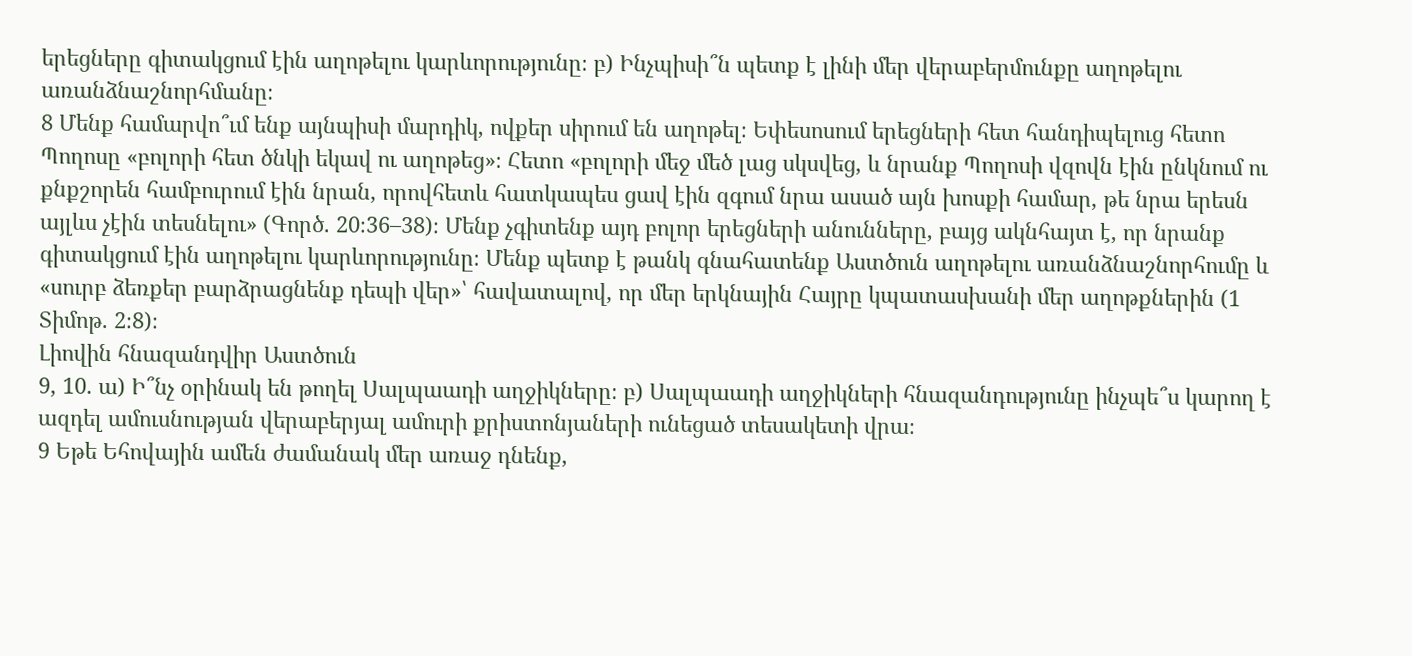երեցները գիտակցում էին աղոթելու կարևորությունը։ բ) Ինչպիսի՞ն պետք է լինի մեր վերաբերմունքը աղոթելու առանձնաշնորհմանը։
8 Մենք համարվո՞ւմ ենք այնպիսի մարդիկ, ովքեր սիրում են աղոթել։ Եփեսոսում երեցների հետ հանդիպելուց հետո Պողոսը «բոլորի հետ ծնկի եկավ ու աղոթեց»։ Հետո «բոլորի մեջ մեծ լաց սկսվեց, և նրանք Պողոսի վզովն էին ընկնում ու քնքշորեն համբուրում էին նրան, որովհետև հատկապես ցավ էին զգում նրա ասած այն խոսքի համար, թե նրա երեսն այլևս չէին տեսնելու» (Գործ. 20։36–38)։ Մենք չգիտենք այդ բոլոր երեցների անունները, բայց ակնհայտ է, որ նրանք գիտակցում էին աղոթելու կարևորությունը։ Մենք պետք է թանկ գնահատենք Աստծուն աղոթելու առանձնաշնորհումը և «սուրբ ձեռքեր բարձրացնենք դեպի վեր»՝ հավատալով, որ մեր երկնային Հայրը կպատասխանի մեր աղոթքներին (1 Տիմոթ. 2։8)։
Լիովին հնազանդվիր Աստծուն
9, 10. ա) Ի՞նչ օրինակ են թողել Սալպաադի աղջիկները։ բ) Սալպաադի աղջիկների հնազանդությունը ինչպե՞ս կարող է ազդել ամուսնության վերաբերյալ ամուրի քրիստոնյաների ունեցած տեսակետի վրա։
9 Եթե Եհովային ամեն ժամանակ մեր առաջ դնենք,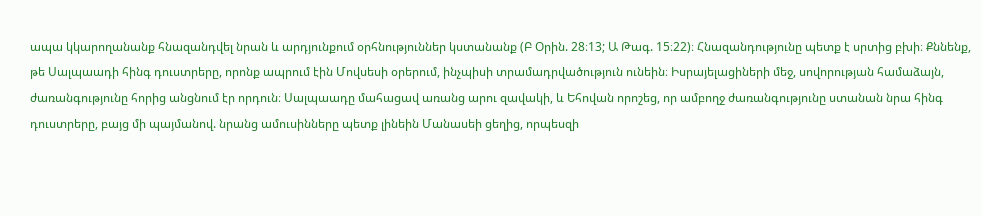ապա կկարողանանք հնազանդվել նրան և արդյունքում օրհնություններ կստանանք (Բ Օրին. 28։13; Ա Թագ. 15։22)։ Հնազանդությունը պետք է սրտից բխի։ Քննենք, թե Սալպաադի հինգ դուստրերը, որոնք ապրում էին Մովսեսի օրերում, ինչպիսի տրամադրվածություն ունեին։ Իսրայելացիների մեջ, սովորության համաձայն, ժառանգությունը հորից անցնում էր որդուն։ Սալպաադը մահացավ առանց արու զավակի, և Եհովան որոշեց, որ ամբողջ ժառանգությունը ստանան նրա հինգ դուստրերը, բայց մի պայմանով. նրանց ամուսինները պետք լինեին Մանասեի ցեղից, որպեսզի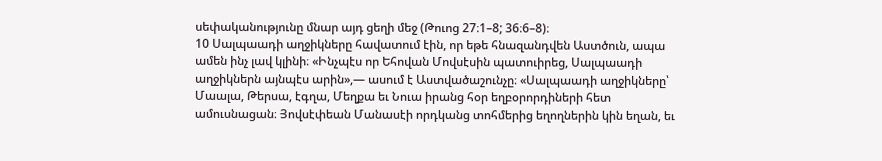սեփականությունը մնար այդ ցեղի մեջ (Թուոց 27։1–8; 36։6–8)։
10 Սալպաադի աղջիկները հավատում էին, որ եթե հնազանդվեն Աստծուն, ապա ամեն ինչ լավ կլինի։ «Ինչպէս որ Եհովան Մովսէսին պատուիրեց, Սալպաադի աղջիկներն այնպէս արին»,— ասում է Աստվածաշունչը։ «Սալպաադի աղջիկները՝ Մաալա, Թերսա, էգղա, Մեղքա եւ Նուա իրանց հօր եղբօրորդիների հետ ամուսնացան։ Յովսէփեան Մանասէի որդկանց տոհմերից եղողներին կին եղան, եւ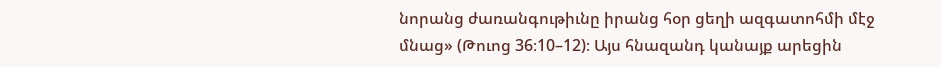նորանց ժառանգութիւնը իրանց հօր ցեղի ազգատոհմի մէջ մնաց» (Թուոց 36։10–12)։ Այս հնազանդ կանայք արեցին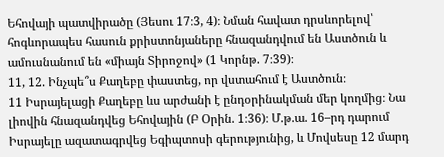Եհովայի պատվիրածը (Յեսու 17։3, 4)։ Նման հավատ դրսևորելով՝ հոգևորապես հասուն քրիստոնյաները հնազանդվում են Աստծուն և ամուսնանում են «միայն Տիրոջով» (1 Կորնթ. 7։39)։
11, 12. Ինչպե՞ս Քաղեբը փաստեց, որ վստահում է Աստծուն։
11 Իսրայելացի Քաղեբը ևս արժանի է ընդօրինակման մեր կողմից։ Նա լիովին հնազանդվեց Եհովային (Բ Օրին. 1։36)։ Մ.թ.ա. 16–րդ դարում Իսրայելը ազատագրվեց Եգիպտոսի գերությունից, և Մովսեսը 12 մարդ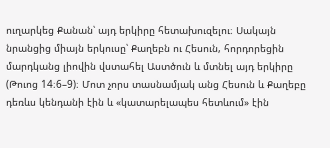ուղարկեց Քանան՝ այդ երկիրը հետախուզելու։ Սակայն նրանցից միայն երկուսը՝ Քաղեբն ու Հեսուն, հորդորեցին մարդկանց լիովին վստահել Աստծուն և մտնել այդ երկիրը (Թուոց 14։6–9)։ Մոտ չորս տասնամյակ անց Հեսուն և Քաղեբը դեռևս կենդանի էին և «կատարելապես հետևում» էին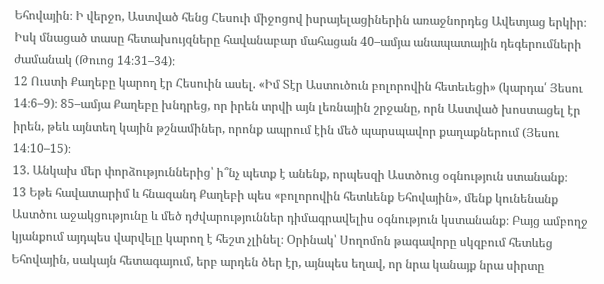Եհովային։ Ի վերջո, Աստված հենց Հեսուի միջոցով իսրայելացիներին առաջնորդեց Ավետյաց երկիր։ Իսկ մնացած տասը հետախույզները հավանաբար մահացան 40–ամյա անապատային դեգերումների ժամանակ (Թուոց 14։31–34)։
12 Ուստի Քաղեբը կարող էր Հեսուին ասել. «Իմ Տէր Աստուծուն բոլորովին հետեւեցի» (կարդա՛ Յեսու 14։6–9)։ 85–ամյա Քաղեբը խնդրեց, որ իրեն տրվի այն լեռնային շրջանը, որն Աստված խոստացել էր իրեն, թեև այնտեղ կային թշնամիներ, որոնք ապրում էին մեծ պարսպավոր քաղաքներում (Յեսու 14։10–15)։
13. Անկախ մեր փորձություններից՝ ի՞նչ պետք է անենք, որպեսզի Աստծուց օգնություն ստանանք։
13 Եթե հավատարիմ և հնազանդ Քաղեբի պես «բոլորովին հետևենք Եհովային», մենք կունենանք Աստծու աջակցությունը և մեծ դժվարություններ դիմագրավելիս օգնություն կստանանք։ Բայց ամբողջ կյանքում այդպես վարվելը կարող է հեշտ չլինել։ Օրինակ՝ Սողոմոն թագավորը սկզբում հետևեց Եհովային, սակայն հետագայում, երբ արդեն ծեր էր, այնպես եղավ, որ նրա կանայք նրա սիրտը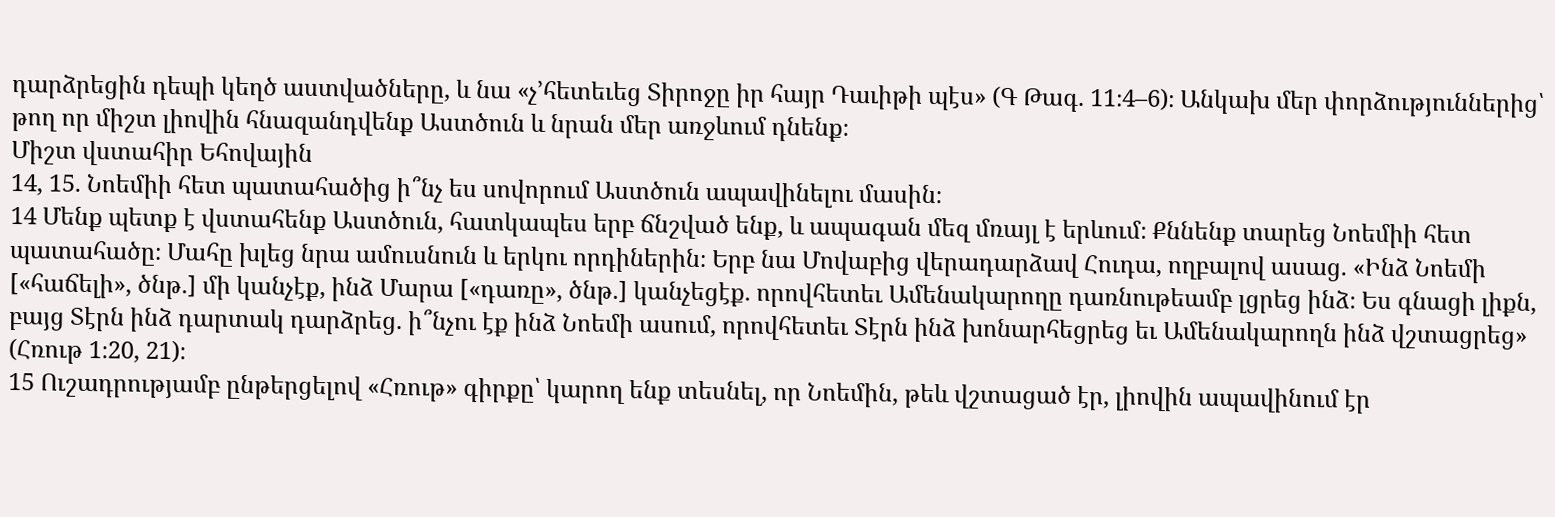դարձրեցին դեպի կեղծ աստվածները, և նա «չ’հետեւեց Տիրոջը իր հայր Դաւիթի պէս» (Գ Թագ. 11։4–6)։ Անկախ մեր փորձություններից՝ թող որ միշտ լիովին հնազանդվենք Աստծուն և նրան մեր առջևում դնենք։
Միշտ վստահիր Եհովային
14, 15. Նոեմիի հետ պատահածից ի՞նչ ես սովորում Աստծուն ապավինելու մասին։
14 Մենք պետք է վստահենք Աստծուն, հատկապես երբ ճնշված ենք, և ապագան մեզ մռայլ է երևում։ Քննենք տարեց Նոեմիի հետ պատահածը։ Մահը խլեց նրա ամուսնուն և երկու որդիներին։ Երբ նա Մովաբից վերադարձավ Հուդա, ողբալով ասաց. «Ինձ Նոեմի [«հաճելի», ծնթ.] մի կանչէք, ինձ Մարա [«դառը», ծնթ.] կանչեցէք. որովհետեւ Ամենակարողը դառնութեամբ լցրեց ինձ։ Ես գնացի լիքն, բայց Տէրն ինձ դարտակ դարձրեց. ի՞նչու էք ինձ Նոեմի ասում, որովհետեւ Տէրն ինձ խոնարհեցրեց եւ Ամենակարողն ինձ վշտացրեց» (Հռութ 1։20, 21)։
15 Ուշադրությամբ ընթերցելով «Հռութ» գիրքը՝ կարող ենք տեսնել, որ Նոեմին, թեև վշտացած էր, լիովին ապավինում էր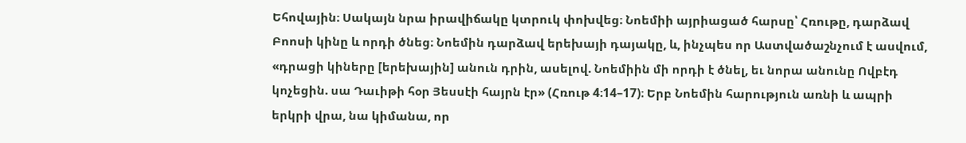Եհովային։ Սակայն նրա իրավիճակը կտրուկ փոխվեց։ Նոեմիի այրիացած հարսը՝ Հռութը, դարձավ Բոոսի կինը և որդի ծնեց։ Նոեմին դարձավ երեխայի դայակը, և, ինչպես որ Աստվածաշնչում է ասվում, «դրացի կիները [երեխային] անուն դրին, ասելով. Նոեմիին մի որդի է ծնել, եւ նորա անունը Ովբէդ կոչեցին. սա Դաւիթի հօր Յեսսէի հայրն էր» (Հռութ 4։14–17)։ Երբ Նոեմին հարություն առնի և ապրի երկրի վրա, նա կիմանա, որ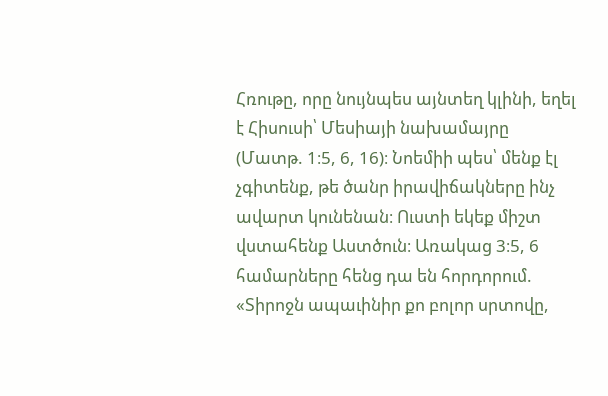Հռութը, որը նույնպես այնտեղ կլինի, եղել է Հիսուսի՝ Մեսիայի նախամայրը (Մատթ. 1։5, 6, 16)։ Նոեմիի պես՝ մենք էլ չգիտենք, թե ծանր իրավիճակները ինչ ավարտ կունենան։ Ուստի եկեք միշտ վստահենք Աստծուն։ Առակաց 3։5, 6 համարները հենց դա են հորդորում. «Տիրոջն ապաւինիր քո բոլոր սրտովը,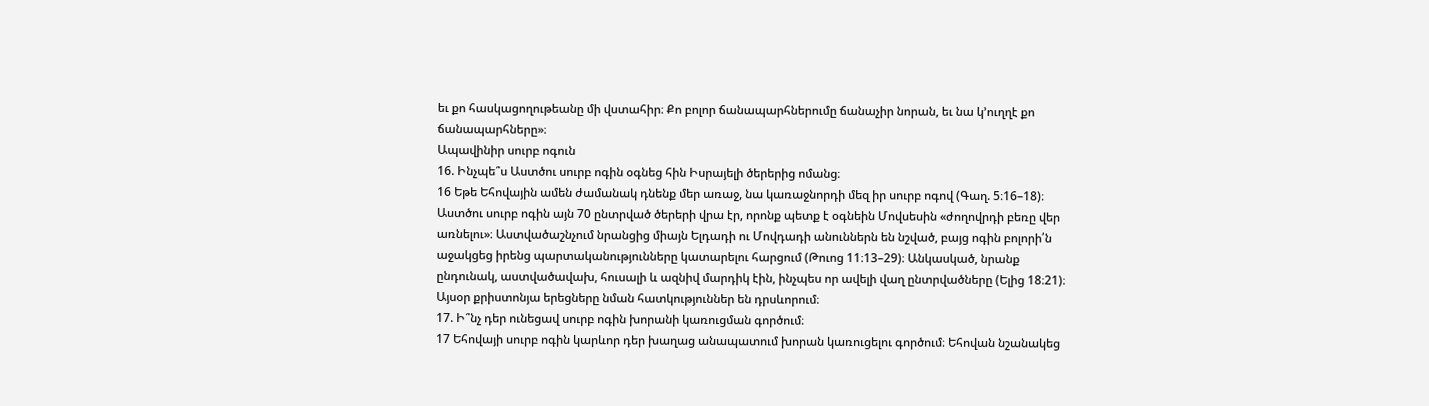եւ քո հասկացողութեանը մի վստահիր։ Քո բոլոր ճանապարհներումը ճանաչիր նորան, եւ նա կ’ուղղէ քո ճանապարհները»։
Ապավինիր սուրբ ոգուն
16. Ինչպե՞ս Աստծու սուրբ ոգին օգնեց հին Իսրայելի ծերերից ոմանց։
16 Եթե Եհովային ամեն ժամանակ դնենք մեր առաջ, նա կառաջնորդի մեզ իր սուրբ ոգով (Գաղ. 5։16–18)։ Աստծու սուրբ ոգին այն 70 ընտրված ծերերի վրա էր, որոնք պետք է օգնեին Մովսեսին «ժողովրդի բեռը վեր առնելու»։ Աստվածաշնչում նրանցից միայն Ելդադի ու Մովդադի անուններն են նշված, բայց ոգին բոլորի՛ն աջակցեց իրենց պարտականությունները կատարելու հարցում (Թուոց 11։13–29)։ Անկասկած, նրանք ընդունակ, աստվածավախ, հուսալի և ազնիվ մարդիկ էին, ինչպես որ ավելի վաղ ընտրվածները (Ելից 18։21)։ Այսօր քրիստոնյա երեցները նման հատկություններ են դրսևորում։
17. Ի՞նչ դեր ունեցավ սուրբ ոգին խորանի կառուցման գործում։
17 Եհովայի սուրբ ոգին կարևոր դեր խաղաց անապատում խորան կառուցելու գործում։ Եհովան նշանակեց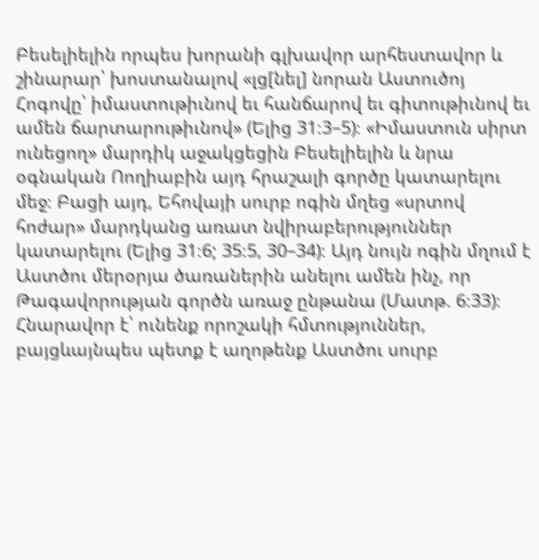Բեսելիելին որպես խորանի գլխավոր արհեստավոր և շինարար՝ խոստանալով «լց[նել] նորան Աստուծոյ Հոգովը՝ իմաստութիւնով եւ հանճարով եւ գիտութիւնով եւ ամեն ճարտարութիւնով» (Ելից 31։3–5)։ «Իմաստուն սիրտ ունեցող» մարդիկ աջակցեցին Բեսելիելին և նրա օգնական Ոողիաբին այդ հրաշալի գործը կատարելու մեջ։ Բացի այդ, Եհովայի սուրբ ոգին մղեց «սրտով հոժար» մարդկանց առատ նվիրաբերություններ կատարելու (Ելից 31։6; 35։5, 30–34)։ Այդ նույն ոգին մղում է Աստծու մերօրյա ծառաներին անելու ամեն ինչ, որ Թագավորության գործն առաջ ընթանա (Մատթ. 6։33)։ Հնարավոր է՝ ունենք որոշակի հմտություններ, բայցևայնպես պետք է աղոթենք Աստծու սուրբ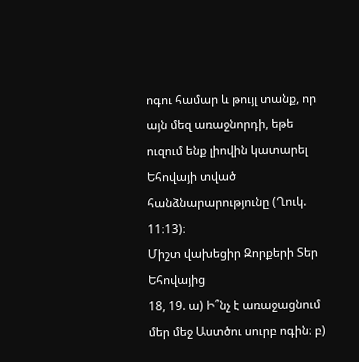ոգու համար և թույլ տանք, որ այն մեզ առաջնորդի, եթե ուզում ենք լիովին կատարել Եհովայի տված հանձնարարությունը (Ղուկ. 11։13)։
Միշտ վախեցիր Զորքերի Տեր Եհովայից
18, 19. ա) Ի՞նչ է առաջացնում մեր մեջ Աստծու սուրբ ոգին։ բ)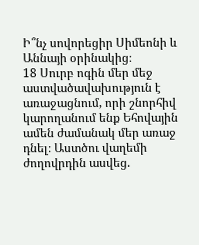Ի՞նչ սովորեցիր Սիմեոնի և Աննայի օրինակից։
18 Սուրբ ոգին մեր մեջ աստվածավախություն է առաջացնում, որի շնորհիվ կարողանում ենք Եհովային ամեն ժամանակ մեր առաջ դնել։ Աստծու վաղեմի ժողովրդին ասվեց.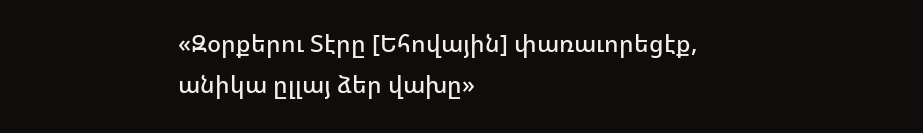«Զօրքերու Տէրը [Եհովային] փառաւորեցէք, անիկա ըլլայ ձեր վախը»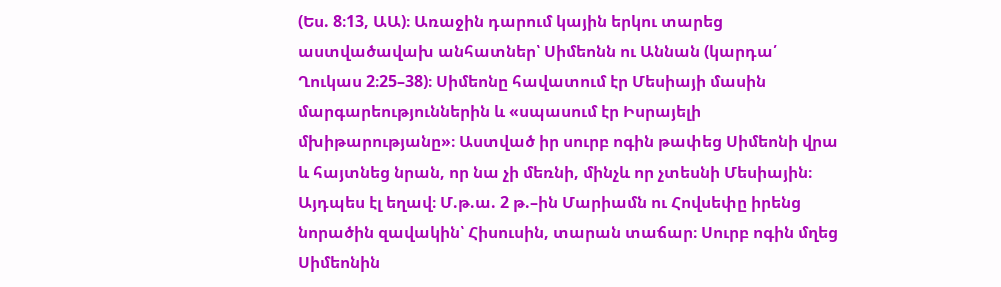(Ես. 8։13, ԱԱ)։ Առաջին դարում կային երկու տարեց աստվածավախ անհատներ՝ Սիմեոնն ու Աննան (կարդա՛ Ղուկաս 2։25–38)։ Սիմեոնը հավատում էր Մեսիայի մասին մարգարեություններին և «սպասում էր Իսրայելի մխիթարությանը»։ Աստված իր սուրբ ոգին թափեց Սիմեոնի վրա և հայտնեց նրան, որ նա չի մեռնի, մինչև որ չտեսնի Մեսիային։ Այդպես էլ եղավ։ Մ.թ.ա. 2 թ.–ին Մարիամն ու Հովսեփը իրենց նորածին զավակին՝ Հիսուսին, տարան տաճար։ Սուրբ ոգին մղեց Սիմեոնին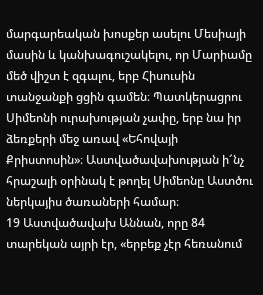մարգարեական խոսքեր ասելու Մեսիայի մասին և կանխագուշակելու, որ Մարիամը մեծ վիշտ է զգալու, երբ Հիսուսին տանջանքի ցցին գամեն։ Պատկերացրու Սիմեոնի ուրախության չափը, երբ նա իր ձեռքերի մեջ առավ «Եհովայի Քրիստոսին»։ Աստվածավախության ի՜նչ հրաշալի օրինակ է թողել Սիմեոնը Աստծու ներկայիս ծառաների համար։
19 Աստվածավախ Աննան, որը 84 տարեկան այրի էր, «երբեք չէր հեռանում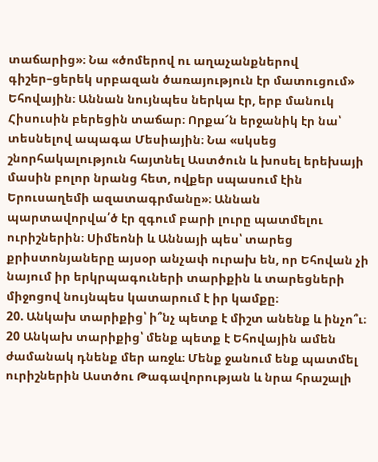տաճարից»։ Նա «ծոմերով ու աղաչանքներով գիշեր–ցերեկ սրբազան ծառայություն էր մատուցում» Եհովային։ Աննան նույնպես ներկա էր, երբ մանուկ Հիսուսին բերեցին տաճար։ Որքա՜ն երջանիկ էր նա՝ տեսնելով ապագա Մեսիային։ Նա «սկսեց շնորհակալություն հայտնել Աստծուն և խոսել երեխայի մասին բոլոր նրանց հետ, ովքեր սպասում էին Երուսաղեմի ազատագրմանը»։ Աննան պարտավորվա՛ծ էր զգում բարի լուրը պատմելու ուրիշներին։ Սիմեոնի և Աննայի պես՝ տարեց քրիստոնյաները այսօր անչափ ուրախ են, որ Եհովան չի նայում իր երկրպագուների տարիքին և տարեցների միջոցով նույնպես կատարում է իր կամքը։
20. Անկախ տարիքից՝ ի՞նչ պետք է միշտ անենք և ինչո՞ւ։
20 Անկախ տարիքից՝ մենք պետք է Եհովային ամեն ժամանակ դնենք մեր առջև։ Մենք ջանում ենք պատմել ուրիշներին Աստծու Թագավորության և նրա հրաշալի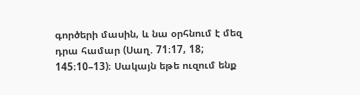գործերի մասին, և նա օրհնում է մեզ դրա համար (Սաղ. 71։17, 18; 145։10–13)։ Սակայն եթե ուզում ենք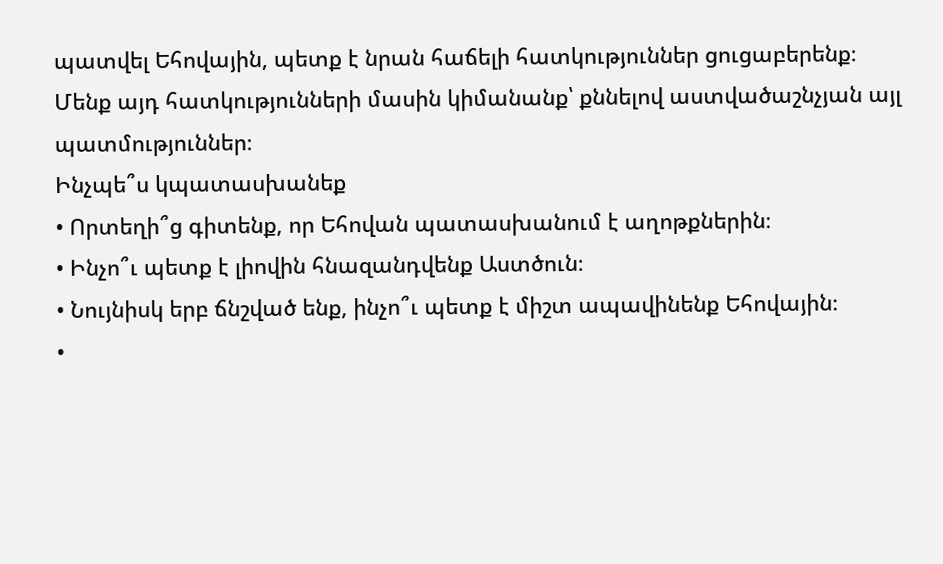պատվել Եհովային, պետք է նրան հաճելի հատկություններ ցուցաբերենք։ Մենք այդ հատկությունների մասին կիմանանք՝ քննելով աստվածաշնչյան այլ պատմություններ։
Ինչպե՞ս կպատասխանեք
• Որտեղի՞ց գիտենք, որ Եհովան պատասխանում է աղոթքներին։
• Ինչո՞ւ պետք է լիովին հնազանդվենք Աստծուն։
• Նույնիսկ երբ ճնշված ենք, ինչո՞ւ պետք է միշտ ապավինենք Եհովային։
•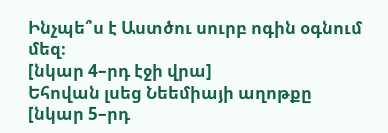Ինչպե՞ս է Աստծու սուրբ ոգին օգնում մեզ։
[նկար 4–րդ էջի վրա]
Եհովան լսեց Նեեմիայի աղոթքը
[նկար 5–րդ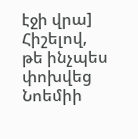էջի վրա]
Հիշելով, թե ինչպես փոխվեց Նոեմիի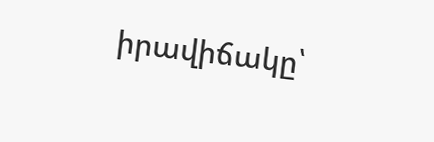իրավիճակը՝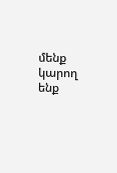մենք կարող ենք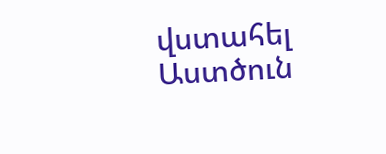վստահել Աստծուն